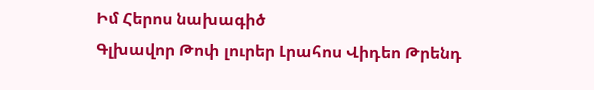Իմ Հերոս նախագիծ
Գլխավոր Թոփ լուրեր Լրահոս Վիդեո Թրենդ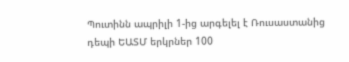Պուտինն ապրիլի 1-ից արգելել է Ռուսաստանից դեպի ԵԱՏՄ երկրներ 100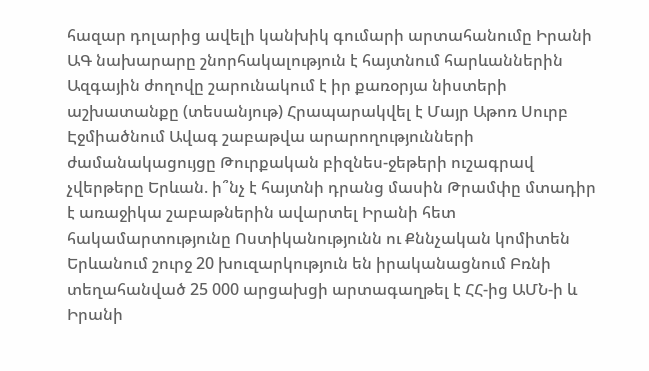հազար դոլարից ավելի կանխիկ գումարի արտահանումը Իրանի ԱԳ նախարարը շնորհակալություն է հայտնում հարևաններին Ազգային ժողովը շարունակում է իր քառօրյա նիստերի աշխատանքը (տեսանյութ) Հրապարակվել է Մայր Աթոռ Սուրբ Էջմիածնում Ավագ շաբաթվա արարողությունների ժամանակացույցը Թուրքական բիզնես-ջեթերի ուշագրավ չվերթերը Երևան. ի՞նչ է հայտնի դրանց մասին Թրամփը մտադիր է առաջիկա շաբաթներին ավարտել Իրանի հետ հակամարտությունը Ոստիկանությունն ու Քննչական կոմիտեն Երևանում շուրջ 20 խուզարկություն են իրականացնում Բռնի տեղահանված 25 000 արցախցի արտագաղթել է ՀՀ-ից ԱՄՆ-ի և Իրանի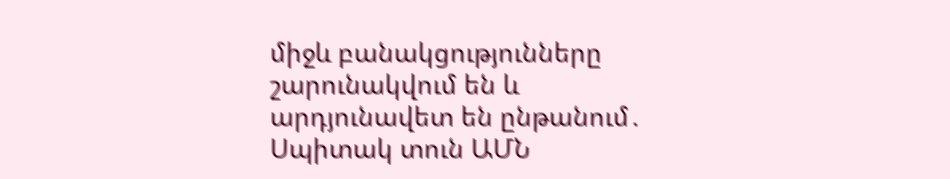միջև բանակցությունները շարունակվում են և արդյունավետ են ընթանում․ Սպիտակ տուն ԱՄՆ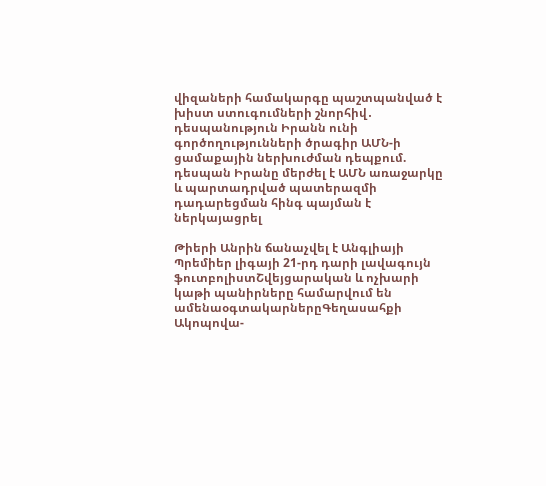վիզաների համակարգը պաշտպանված է խիստ ստուգումների շնորհիվ․ դեսպանություն Իրանն ունի գործողությունների ծրագիր ԱՄՆ-ի ցամաքային ներխուժման դեպքում. դեսպան Իրանը մերժել է ԱՄՆ առաջարկը և պարտադրված պատերազմի դադարեցման հինգ պայման է ներկայացրել

Թիերի Անրին ճանաչվել է Անգլիայի Պրեմիեր լիգայի 21-րդ դարի լավագույն ֆուտբոլիստՇվեյցարական և ոչխարի կաթի պանիրները համարվում են ամենաօգտակարներըԳեղասահքի Ակոպովա-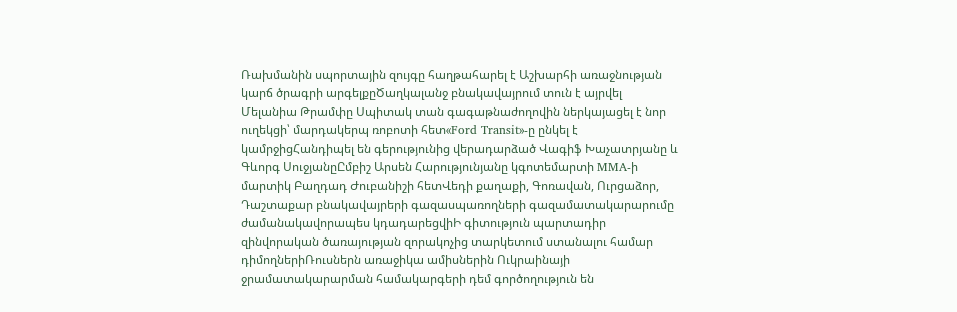Ռախմանին սպորտային զույգը հաղթահարել է Աշխարհի առաջնության կարճ ծրագրի արգելքըԾաղկալանջ բնակավայրում տուն է այրվել Մելանիա Թրամփը Սպիտակ տան գագաթնաժողովին ներկայացել է նոր ուղեկցի՝ մարդակերպ ռոբոտի հետ«Ford Transit»-ը ընկել է կամրջիցՀանդիպել են գերությունից վերադարձած Վագիֆ Խաչատրյանը և Գևորգ ՍուջյանըԸմբիշ Արսեն Հարությունյանը կգոտեմարտի MMA-ի մարտիկ Բաղդադ Ժուբանիշի հետՎեդի քաղաքի, Գոռավան, Ուրցաձոր, Դաշտաքար բնակավայրերի գազասպառողների գազամատակարարումը ժամանակավորապես կդադարեցվիԻ գիտություն պարտադիր զինվորական ծառայության զորակոչից տարկետում ստանալու համար դիմողներիՌուսներն առաջիկա ամիսներին Ուկրաինայի ջրամատակարարման համակարգերի դեմ գործողություն են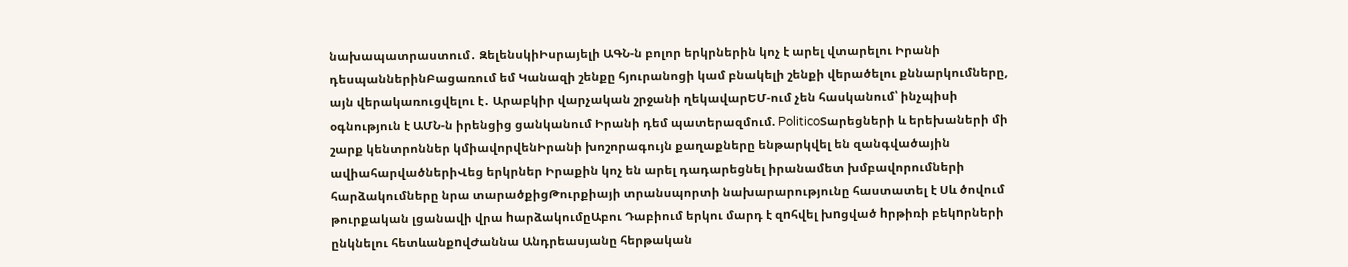նախապատրաստում․ ԶելենսկիԻսրայելի ԱԳՆ-ն բոլոր երկրներին կոչ է արել վտարելու Իրանի դեսպաններինԲացառում եմ Կանազի շենքը հյուրանոցի կամ բնակելի շենքի վերածելու քննարկումները, այն վերակառուցվելու է․ Արաբկիր վարչական շրջանի ղեկավարԵՄ-ում չեն հասկանում՝ ինչպիսի օգնություն է ԱՄՆ-ն իրենցից ցանկանում Իրանի դեմ պատերազմում. PoliticoՏարեցների և երեխաների մի շարք կենտրոններ կմիավորվենԻրանի խոշորագույն քաղաքները ենթարկվել են զանգվածային ավիահարվածներիՎեց երկրներ Իրաքին կոչ են արել դադարեցնել իրանամետ խմբավորումների հարձակումները նրա տարածքիցԹուրքիայի տրանսպորտի նախարարությունը հաստատել է Սև ծովում թուրքական լցանավի վրա hարձակումըԱբու Դաբիում երկու մարդ է զnհվել խnցված hրթիռի բեկnրների ընկնելու հետևանքnվԺաննա Անդրեասյանը հերթական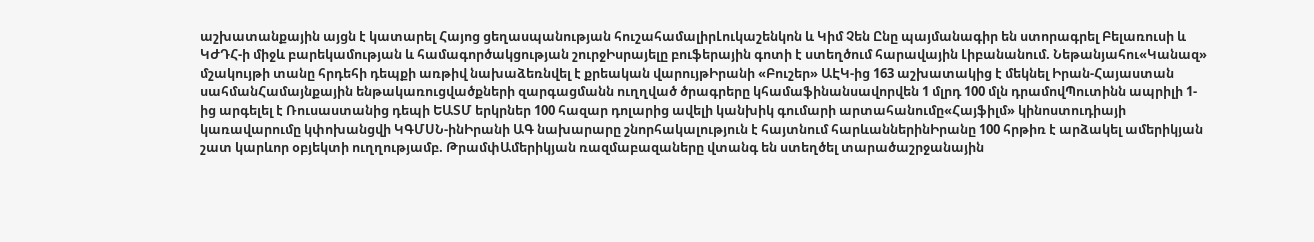աշխատանքային այցն է կատարել Հայոց ցեղասպանության հուշահամալիրԼուկաշենկոն և Կիմ Չեն Ընը պայմանագիր են ստորագրել Բելառուսի և ԿԺԴՀ-ի միջև բարեկամության և համագործակցության շուրջԻսրայելը բուֆերային գոտի է ստեղծում հարավային Լիբանանում. Նեթանյահու«Կանազ» մշակույթի տանը հրդեհի դեպքի առթիվ նախաձեռնվել է քրեական վարույթԻրանի «Բուշեր» ԱԷԿ-ից 163 աշխատակից է մեկնել Իրան-Հայաստան սահմանՀամայնքային ենթակառուցվածքների զարգացմանն ուղղված ծրագրերը կհամաֆինանսավորվեն 1 մլրդ 100 մլն դրամովՊուտինն ապրիլի 1-ից արգելել է Ռուսաստանից դեպի ԵԱՏՄ երկրներ 100 հազար դոլարից ավելի կանխիկ գումարի արտահանումը«Հայֆիլմ» կինոստուդիայի կառավարումը կփոխանցվի ԿԳՄՍՆ-ինԻրանի ԱԳ նախարարը շնորհակալություն է հայտնում հարևաններինԻրանը 100 հրթիռ է արձակել ամերիկյան շատ կարևոր օբյեկտի ուղղությամբ. ԹրամփԱմերիկյան ռազմաբազաները վտանգ են ստեղծել տարածաշրջանային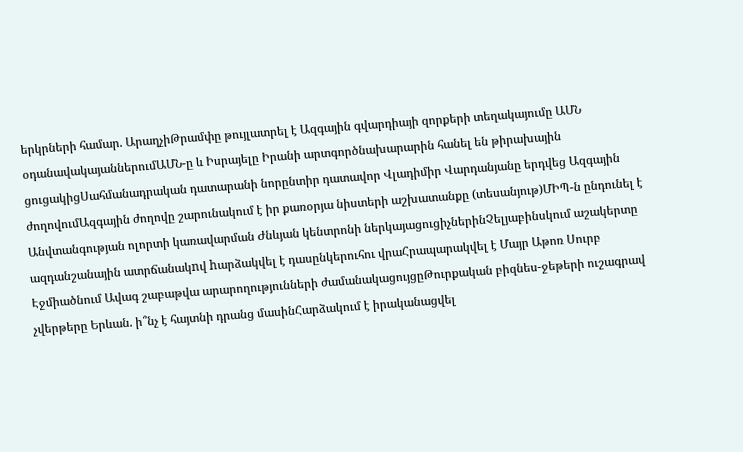երկրների համար. ԱրաղչիԹրամփը թույլատրել է Ազգային գվարդիայի զորքերի տեղակայումը ԱՄՆ օդանավակայաններումԱՄՆ-ը և Իսրայելը Իրանի արտգործնախարարին հանել են թիրախային ցուցակիցՍահմանադրական դատարանի նորընտիր դատավոր Վլադիմիր Վարդանյանը երդվեց Ազգային ժողովումԱզգային ժողովը շարունակում է իր քառօրյա նիստերի աշխատանքը (տեսանյութ)ՄԻՊ-ն ընդունել է Անվտանգության ոլորտի կառավարման Ժնևյան կենտրոնի ներկայացուցիչներինՉելյաբինսկում աշակերտը ազդանշանային ատրճանակnվ hարձակվել է դասընկերուհու վրաՀրապարակվել է Մայր Աթոռ Սուրբ Էջմիածնում Ավագ շաբաթվա արարողությունների ժամանակացույցըԹուրքական բիզնես-ջեթերի ուշագրավ չվերթերը Երևան. ի՞նչ է հայտնի դրանց մասինՀարձակում է իրականացվել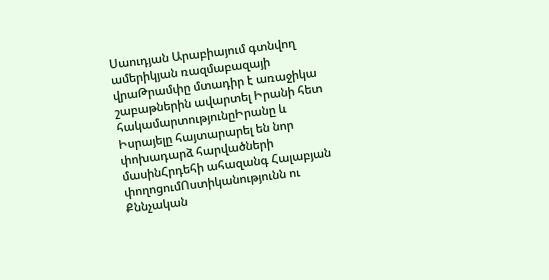Սաուդյան Արաբիայում գտնվող ամերիկյան ռազմաբազայի վրաԹրամփը մտադիր է առաջիկա շաբաթներին ավարտել Իրանի հետ հակամարտությունըԻրանը և Իսրայելը հայտարարել են նոր փոխադարձ հարվածների մասինՀրդեհի ահազանգ Հալաբյան փողոցումՈստիկանությունն ու Քննչական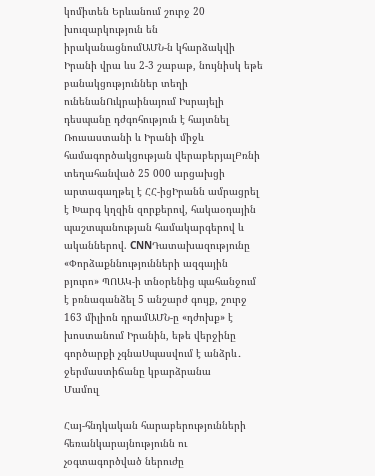կոմիտեն Երևանում շուրջ 20 խուզարկություն են իրականացնումԱՄՆ-ն կհարձակվի Իրանի վրա ևս 2-3 շաբաթ, նույնիսկ եթե բանակցություններ տեղի ունենանՈւկրաինայում Իսրայելի դեսպանը դժգոհություն է հայտնել Ռուսաստանի և Իրանի միջև համագործակցության վերաբերյալԲռնի տեղահանված 25 000 արցախցի արտագաղթել է ՀՀ-իցԻրանն ամրացրել է Խարգ կղզին զորքերով, հակաօդային պաշտպանության համակարգերով և ականներով. CNNԴատախազությունը «Փորձաքննությունների ազգային բյուրո» ՊՈԱԿ-ի տնօրենից պահանջում է բռնագանձել 5 անշարժ գույք, շուրջ 163 միլիոն դրամԱՄՆ-ը «դժոխք» է խոստանում Իրանին, եթե վերջինը գործարքի չգնաՍպասվում է անձրև․ ջերմաստիճանը կբարձրանա
Մամուլ

Հայ-հնդկական հարաբերությունների հեռանկարայնությունն ու չօգտագործված ներուժը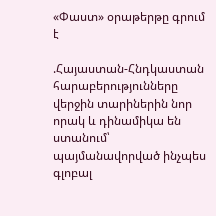«Փաստ» օրաթերթը գրում է

.Հայաստան-Հնդկաստան հարաբերությունները վերջին տարիներին նոր որակ և դինամիկա են ստանում՝ պայմանավորված ինչպես գլոբալ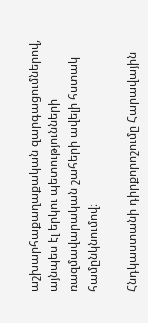աշխարհաքաղաքական զարգացումներով, այնպես էլ երկու պետությունների ռազմավարական շահերի ավելի հստակ համընկնումով։

Հնդկաստանի դիրքորոշումը Հարավային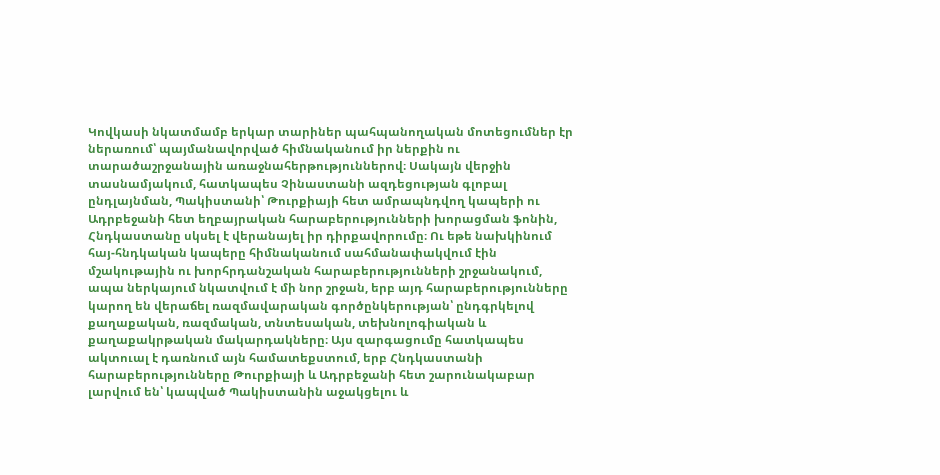Կովկասի նկատմամբ երկար տարիներ պահպանողական մոտեցումներ էր ներառում՝ պայմանավորված հիմնականում իր ներքին ու տարածաշրջանային առաջնահերթություններով։ Սակայն վերջին տասնամյակում, հատկապես Չինաստանի ազդեցության գլոբալ ընդլայնման, Պակիստանի՝ Թուրքիայի հետ ամրապնդվող կապերի ու Ադրբեջանի հետ եղբայրական հարաբերությունների խորացման ֆոնին, Հնդկաստանը սկսել է վերանայել իր դիրքավորումը։ Ու եթե նախկինում հայ-հնդկական կապերը հիմնականում սահմանափակվում էին մշակութային ու խորհրդանշական հարաբերությունների շրջանակում, ապա ներկայում նկատվում է մի նոր շրջան, երբ այդ հարաբերությունները կարող են վերաճել ռազմավարական գործընկերության՝ ընդգրկելով քաղաքական, ռազմական, տնտեսական, տեխնոլոգիական և քաղաքակրթական մակարդակները։ Այս զարգացումը հատկապես ակտուալ է դառնում այն համատեքստում, երբ Հնդկաստանի հարաբերությունները Թուրքիայի և Ադրբեջանի հետ շարունակաբար լարվում են՝ կապված Պակիստանին աջակցելու և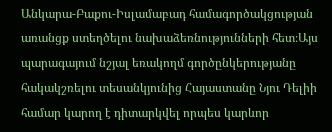Անկարա-Բաքու-Իսլամաբադ համագործակցության առանցք ստեղծելու նախաձեռնությունների հետ։Այս պարագայում նշյալ եռակողմ գործընկերությանը հակակշռելու տեսանկյունից Հայաստանը Նյու Դելիի համար կարող է դիտարկվել որպես կարևոր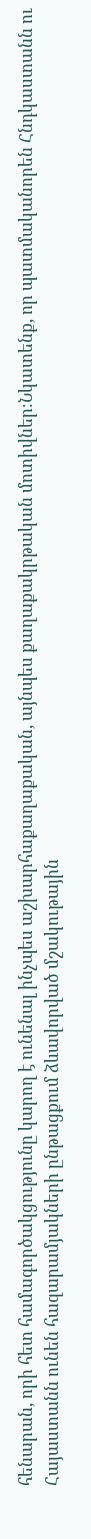հենարան, որի հետ համագործակցությունը կարող է ունենալ ինչպես աշխարհաքաղաքական, այնպես քաղաքակրթական մոտիվներ։Նկատենք, որ պատմականորեն Հնդկաստանն ու Հայաստանն ունեն հազարամյակների ընթացքում ձևավորված մշակութային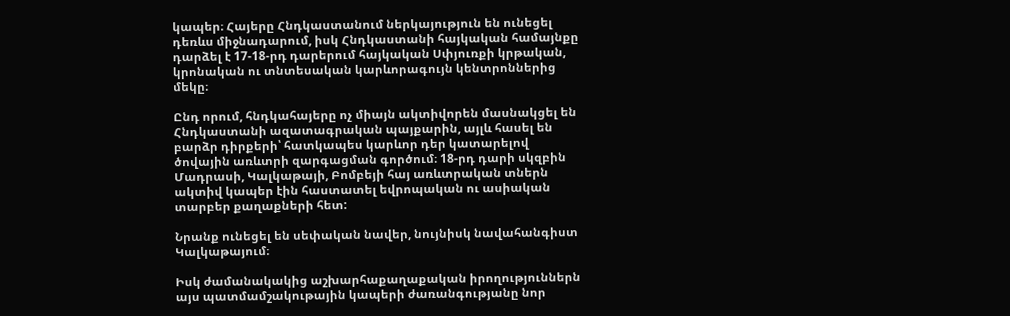կապեր։ Հայերը Հնդկաստանում ներկայություն են ունեցել դեռևս միջնադարում, իսկ Հնդկաստանի հայկական համայնքը դարձել է 17-18-րդ դարերում հայկական Սփյուռքի կրթական, կրոնական ու տնտեսական կարևորագույն կենտրոններից մեկը։

Ընդ որում, հնդկահայերը ոչ միայն ակտիվորեն մասնակցել են Հնդկաստանի ազատագրական պայքարին, այլև հասել են բարձր դիրքերի՝ հատկապես կարևոր դեր կատարելով ծովային առևտրի զարգացման գործում։ 18-րդ դարի սկզբին Մադրասի, Կալկաթայի, Բոմբեյի հայ առևտրական տներն ակտիվ կապեր էին հաստատել եվրոպական ու ասիական տարբեր քաղաքների հետ:

Նրանք ունեցել են սեփական նավեր, նույնիսկ նավահանգիստ Կալկաթայում։

Իսկ ժամանակակից աշխարհաքաղաքական իրողություններն այս պատմամշակութային կապերի ժառանգությանը նոր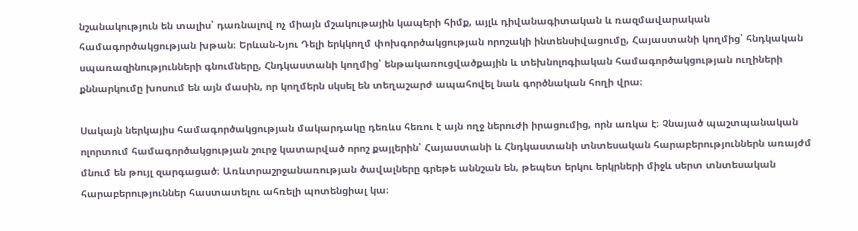նշանակություն են տալիս՝ դառնալով ոչ միայն մշակութային կապերի հիմք, այլև դիվանագիտական և ռազմավարական համագործակցության խթան։ Երևան-Նյու Դելի երկկողմ փոխգործակցության որոշակի ինտենսիվացումը, Հայաստանի կողմից՝ հնդկական սպառազինությունների գնումները, Հնդկաստանի կողմից՝ ենթակառուցվածքային և տեխնոլոգիական համագործակցության ուղիների քննարկումը խոսում են այն մասին, որ կողմերն սկսել են տեղաշարժ ապահովել նաև գործնական հողի վրա։

Սակայն ներկայիս համագործակցության մակարդակը դեռևս հեռու է այն ողջ ներուժի իրացումից, որն առկա է։ Չնայած պաշտպանական ոլորտում համագործակցության շուրջ կատարված որոշ քայլերին՝ Հայաստանի և Հնդկաստանի տնտեսական հարաբերություններն առայժմ մնում են թույլ զարգացած։ Առևտրաշրջանառության ծավալները գրեթե աննշան են, թեպետ երկու երկրների միջև սերտ տնտեսական հարաբերություններ հաստատելու ահռելի պոտենցիալ կա։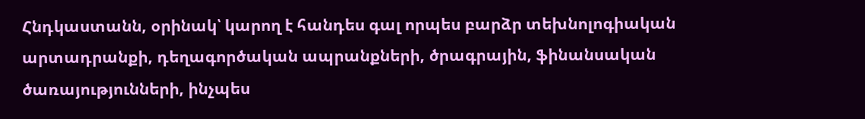Հնդկաստանն, օրինակ՝ կարող է հանդես գալ որպես բարձր տեխնոլոգիական արտադրանքի, դեղագործական ապրանքների, ծրագրային, ֆինանսական ծառայությունների, ինչպես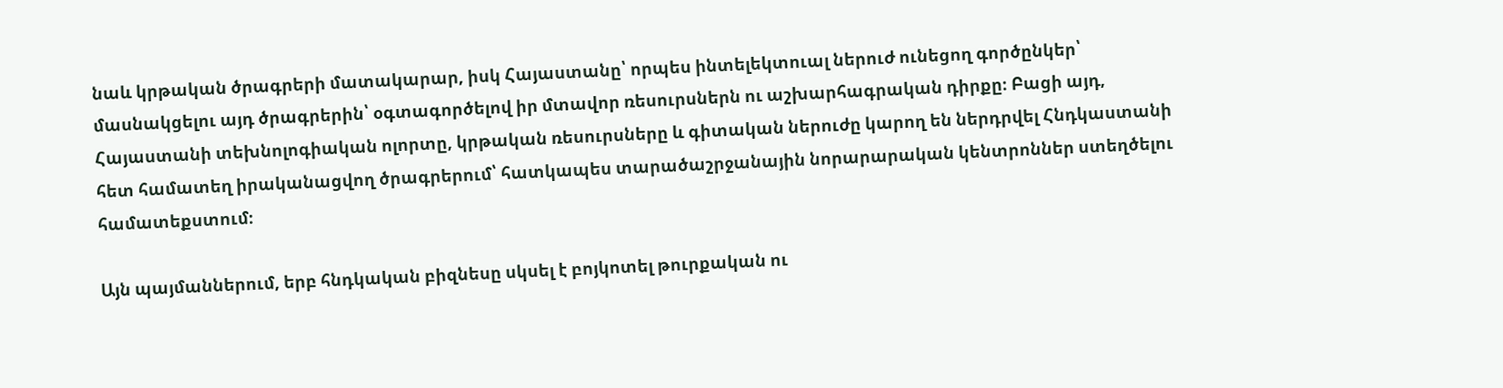նաև կրթական ծրագրերի մատակարար, իսկ Հայաստանը՝ որպես ինտելեկտուալ ներուժ ունեցող գործընկեր՝ մասնակցելու այդ ծրագրերին՝ օգտագործելով իր մտավոր ռեսուրսներն ու աշխարհագրական դիրքը։ Բացի այդ, Հայաստանի տեխնոլոգիական ոլորտը, կրթական ռեսուրսները և գիտական ներուժը կարող են ներդրվել Հնդկաստանի հետ համատեղ իրականացվող ծրագրերում՝ հատկապես տարածաշրջանային նորարարական կենտրոններ ստեղծելու համատեքստում։

Այն պայմաններում, երբ հնդկական բիզնեսը սկսել է բոյկոտել թուրքական ու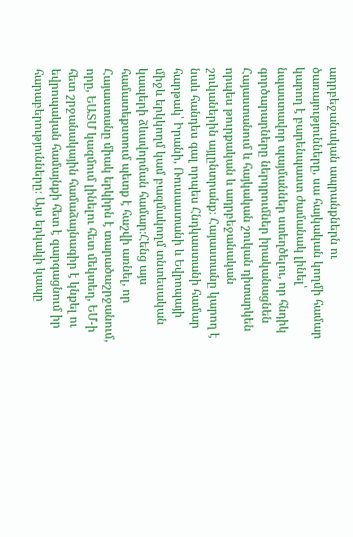ադրբեջանական ապրանքներն ու ծառայությունները, սա հայկական կողմի համար կարող է բարենպաստ ժամանակ լինել՝ նպաստավոր պայմաններ ստեղծելու, որ հնդիկ գործարարները ներդրումներ իրականացնեն Հայաստանում և հայկական շուկան դիտարկեն որպես թուրքական և ադրբեջանական շուկաներին այլընտրանք։ Հայաստանը կարող է նաև հանդես գալ որպես Հնդկաստանի համար հարթակ՝ Իրանի, Ռուսաստանի և Եվրոպայի միջև երկկողմ կամ բազմակողմ տնտեսական կապերի ձևավորման համար։Հենց այս համատեքստում պետք է հաշվի առնել, որ Հայաստանը միակ երկիրն է տարածաշրջանում, որը, ԵԱՏՄ կազմում լինելու հետ մեկտեղ, ԵՄ-ի հետ շրջանակային համաձայնագիր է կնքել ու եվրոպական համայնքի հետ է զարգացնում իր հարաբերությունները։ Այս երկակի կապը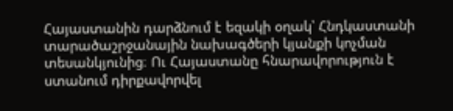Հայաստանին դարձնում է եզակի օղակ՝ Հնդկաստանի տարածաշրջանային նախագծերի կյանքի կոչման տեսանկյունից։ Ու Հայաստանը հնարավորություն է ստանում դիրքավորվել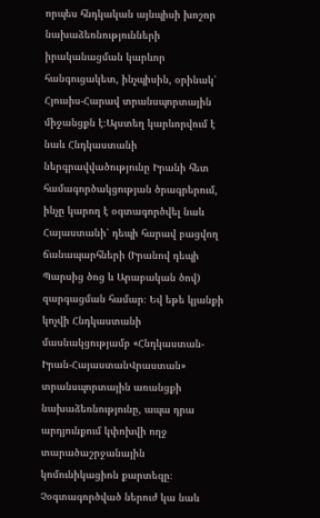որպես հնդկական այնպիսի խոշոր նախաձեռնությունների իրականացման կարևոր հանգուցակետ, ինչպիսին, օրինակ՝ Հյուսիս-Հարավ տրանսպորտային միջանցքն է։Այստեղ կարևորվում է նաև Հնդկաստանի ներգրավվածությունը Իրանի հետ համագործակցության ծրագրերում, ինչը կարող է օգտագործվել նաև Հայաստանի՝ դեպի հարավ բացվող ճանապարհների (Իրանով դեպի Պարսից ծոց և Արաբական ծով) զարգացման համար։ Եվ եթե կյանքի կոչվի Հնդկաստանի մասնակցությամբ «Հնդկաստան-Իրան-ՀայաստանՎրաստան» տրանսպորտային առանցքի նախաձեռնությունը, ապա դրա արդյունքում կփոխվի ողջ տարածաշրջանային կոմունիկացիոն քարտեզը։ Չօգտագործված ներուժ կա նաև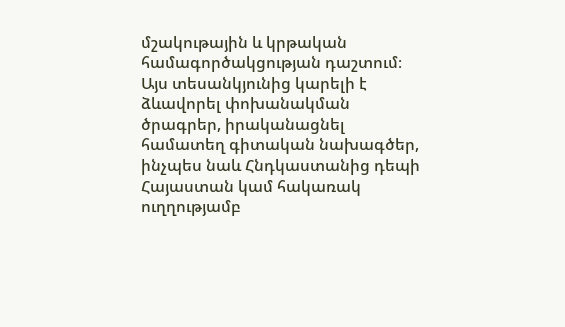մշակութային և կրթական համագործակցության դաշտում։ Այս տեսանկյունից կարելի է ձևավորել փոխանակման ծրագրեր, իրականացնել համատեղ գիտական նախագծեր, ինչպես նաև Հնդկաստանից դեպի Հայաստան կամ հակառակ ուղղությամբ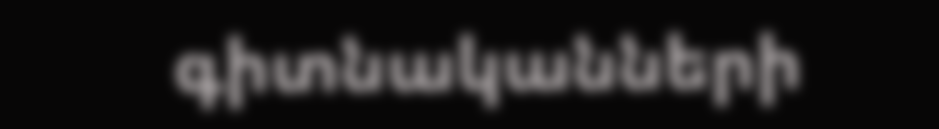գիտնականների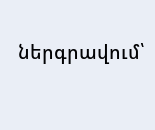ներգրավում՝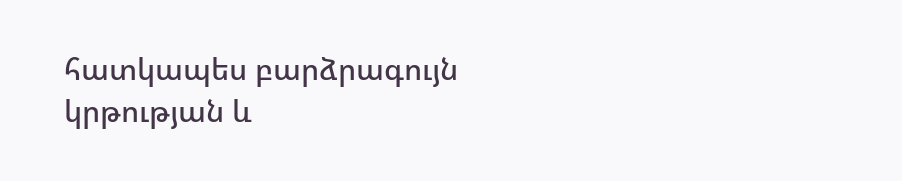հատկապես բարձրագույն կրթության և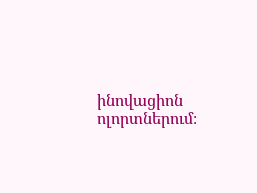ինովացիոն ոլորտներում։